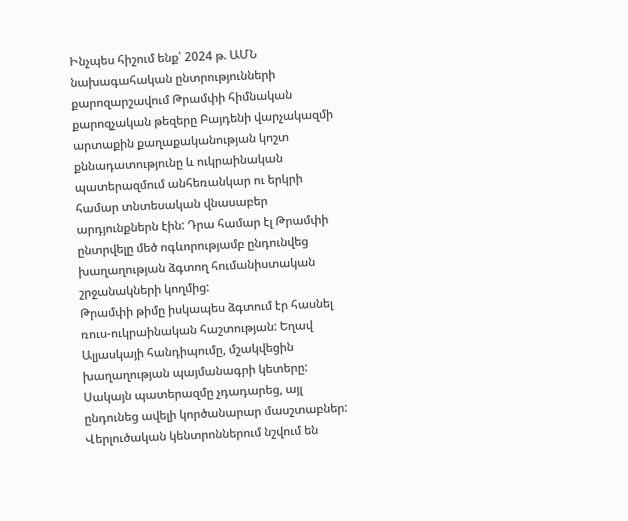Ինչպես հիշում ենք՝ 2024 թ. ԱՄՆ նախագահական ընտրությունների քարոզարշավում Թրամփի հիմնական քարոզչական թեզերը Բայդենի վարչակազմի արտաքին քաղաքականության կոշտ քննադատությունը և ուկրաինական պատերազմում անհեռանկար ու երկրի համար տնտեսական վնասաբեր արդյունքներն էին: Դրա համար էլ Թրամփի ընտրվելը մեծ ոգևորությամբ ընդունվեց խաղաղության ձգտող հումանիստական շրջանակների կողմից:
Թրամփի թիմը իսկապես ձգտում էր հասնել ռուս-ուկրաինական հաշտության: Եղավ Ալյասկայի հանդիպումը, մշակվեցին խաղաղության պայմանագրի կետերը: Սակայն պատերազմը չդադարեց, այլ ընդունեց ավելի կործանարար մասշտաբներ: Վերլուծական կենտրոններում նշվում են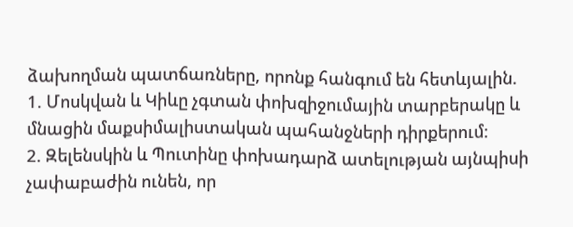ձախողման պատճառները, որոնք հանգում են հետևյալին.
1. Մոսկվան և Կիևը չգտան փոխզիջումային տարբերակը և մնացին մաքսիմալիստական պահանջների դիրքերում:
2. Զելենսկին և Պուտինը փոխադարձ ատելության այնպիսի չափաբաժին ունեն, որ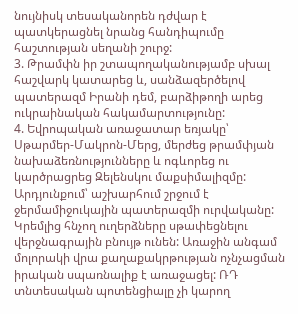նույնիսկ տեսականորեն դժվար է պատկերացնել նրանց հանդիպումը հաշտության սեղանի շուրջ:
3. Թրամփն իր շտապողականությամբ սխալ հաշվարկ կատարեց և, սանձազերծելով պատերազմ Իրանի դեմ, բարձիթողի արեց ուկրաինական հակամարտությունը:
4. Եվրոպական առաջատար եռյակը՝ Սթարմեր-Մակրոն-Մերց, մերժեց թրամփյան նախաձեռնությունները և ոգևորեց ու կարծրացրեց Զելենսկու մաքսիմալիզմը:
Արդյունքում՝ աշխարհում շրջում է ջերմամիջուկային պատերազմի ուրվականը: Կրեմլից հնչող ուղերձները սթափեցնելու վերջնագրային բնույթ ունեն: Առաջին անգամ մոլորակի վրա քաղաքակրթության ոչնչացման իրական սպառնալիք է առաջացել: ՌԴ տնտեսական պոտենցիալը չի կարող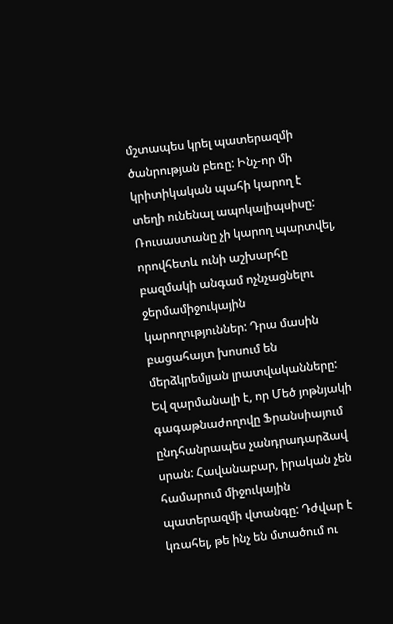մշտապես կրել պատերազմի ծանրության բեռը: Ինչ-որ մի կրիտիկական պահի կարող է տեղի ունենալ ապոկալիպսիսը: Ռուսաստանը չի կարող պարտվել, որովհետև ունի աշխարհը բազմակի անգամ ոչնչացնելու ջերմամիջուկային կարողություններ: Դրա մասին բացահայտ խոսում են մերձկրեմլյան լրատվականները: Եվ զարմանալի է, որ Մեծ յոթնյակի գագաթնաժողովը Ֆրանսիայում ընդհանրապես չանդրադարձավ սրան: Հավանաբար, իրական չեն համարում միջուկային պատերազմի վտանգը: Դժվար է կռահել, թե ինչ են մտածում ու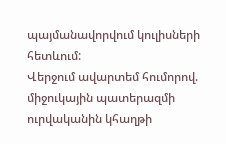պայմանավորվում կուլիսների հետևում:
Վերջում ավարտեմ հումորով. միջուկային պատերազմի ուրվականին կհաղթի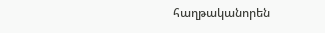հաղթականորեն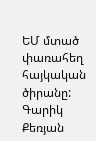ԵՄ մտած փառահեղ հայկական ծիրանը:
Գարիկ Քեռյան